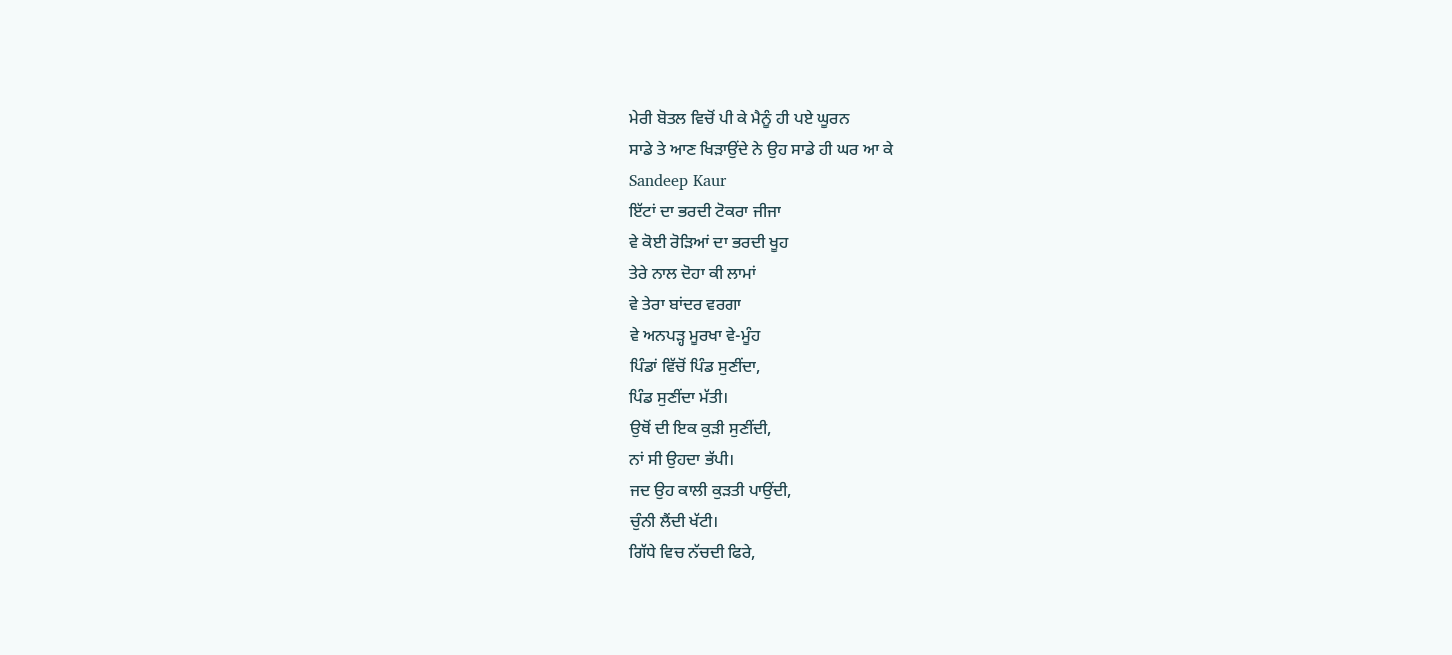ਮੇਰੀ ਬੋਤਲ ਵਿਚੋਂ ਪੀ ਕੇ ਮੈਨੂੰ ਹੀ ਪਏ ਘੂਰਨ
ਸਾਡੇ ਤੇ ਆਣ ਖਿੜਾਉਂਦੇ ਨੇ ਉਹ ਸਾਡੇ ਹੀ ਘਰ ਆ ਕੇ
Sandeep Kaur
ਇੱਟਾਂ ਦਾ ਭਰਦੀ ਟੋਕਰਾ ਜੀਜਾ
ਵੇ ਕੋਈ ਰੋੜਿਆਂ ਦਾ ਭਰਦੀ ਖੂਹ
ਤੇਰੇ ਨਾਲ ਦੋਹਾ ਕੀ ਲਾਮਾਂ
ਵੇ ਤੇਰਾ ਬਾਂਦਰ ਵਰਗਾ
ਵੇ ਅਨਪੜ੍ਹ ਮੂਰਖਾ ਵੇ-ਮੂੰਹ
ਪਿੰਡਾਂ ਵਿੱਚੋਂ ਪਿੰਡ ਸੁਣੀਂਦਾ,
ਪਿੰਡ ਸੁਣੀਂਦਾ ਮੱਤੀ।
ਉਥੋਂ ਦੀ ਇਕ ਕੁੜੀ ਸੁਣੀਂਦੀ,
ਨਾਂ ਸੀ ਉਹਦਾ ਭੱਪੀ।
ਜਦ ਉਹ ਕਾਲੀ ਕੁੜਤੀ ਪਾਉਂਦੀ,
ਚੁੰਨੀ ਲੈਂਦੀ ਖੱਟੀ।
ਗਿੱਧੇ ਵਿਚ ਨੱਚਦੀ ਫਿਰੇ,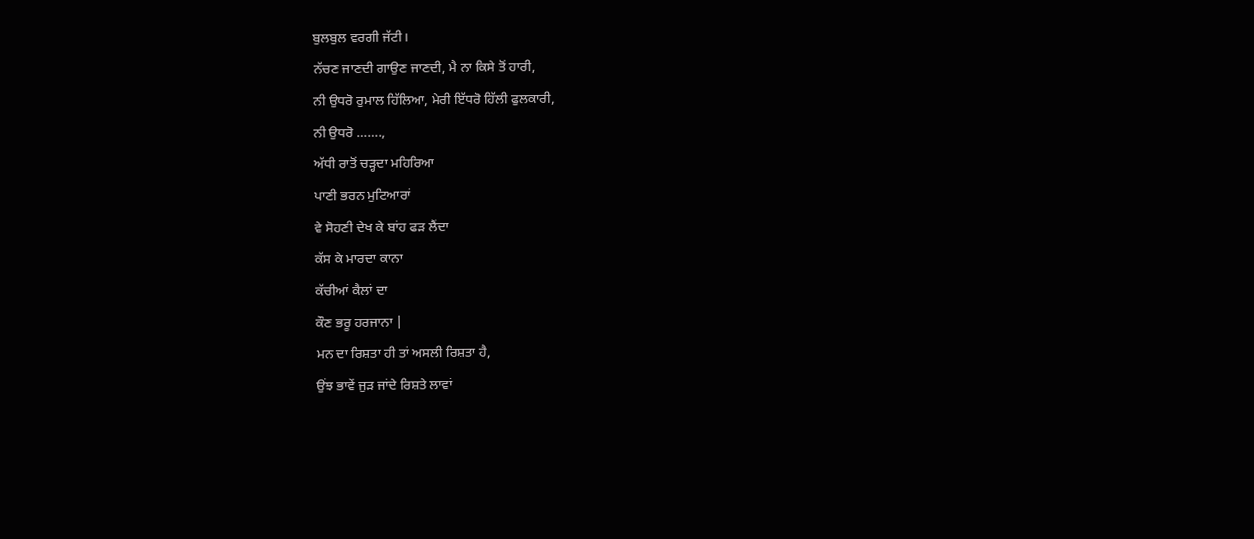ਬੁਲਬੁਲ ਵਰਗੀ ਜੱਟੀ।
ਨੱਚਣ ਜਾਣਦੀ ਗਾਉਣ ਜਾਣਦੀ, ਮੈ ਨਾ ਕਿਸੇ ਤੋਂ ਹਾਰੀ,
ਨੀ ਉਧਰੋ ਰੁਮਾਲ ਹਿੱਲਿਆ, ਮੇਰੀ ਇੱਧਰੋ ਹਿੱਲੀ ਫੁਲਕਾਰੀ,
ਨੀ ਉਧਰੋ …….,
ਅੱਧੀ ਰਾਤੋਂ ਚੜ੍ਹਦਾ ਮਹਿਰਿਆ
ਪਾਣੀ ਭਰਨ ਮੁਟਿਆਰਾਂ
ਵੇ ਸੋਹਣੀ ਦੇਖ ਕੇ ਬਾਂਹ ਫੜ ਲੈਂਦਾ
ਕੱਸ ਕੇ ਮਾਰਦਾ ਕਾਨਾ
ਕੱਚੀਆਂ ਕੈਲਾਂ ਦਾ
ਕੌਣ ਭਰੂ ਹਰਜਾਨਾ |
ਮਨ ਦਾ ਰਿਸ਼ਤਾ ਹੀ ਤਾਂ ਅਸਲੀ ਰਿਸ਼ਤਾ ਹੈ,
ਉਂਝ ਭਾਵੇਂ ਜੁੜ ਜਾਂਦੇ ਰਿਸ਼ਤੇ ਲਾਵਾਂ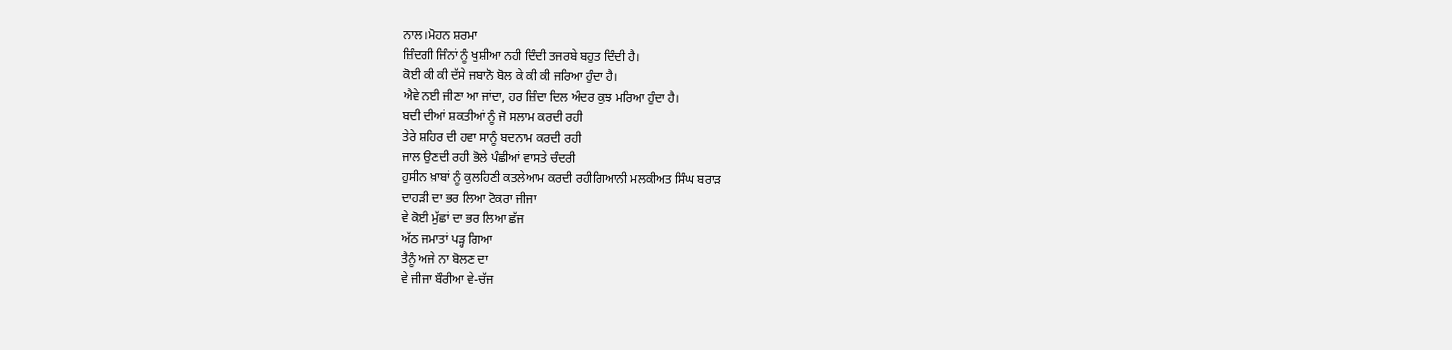ਨਾਲ।ਮੋਹਨ ਸ਼ਰਮਾ
ਜ਼ਿੰਦਗੀ ਜਿੰਨਾਂ ਨੂੰ ਖੁਸ਼ੀਆ ਨਹੀ ਦਿੰਦੀ ਤਜਰਬੇ ਬਹੁਤ ਦਿੰਦੀ ਹੈ।
ਕੋਈ ਕੀ ਕੀ ਦੱਸੇ ਜਬਾਨੋ ਬੋਲ ਕੇ ਕੀ ਕੀ ਜਰਿਆ ਹੁੰਦਾ ਹੈ।
ਐਵੇ ਨਈ ਜੀਣਾ ਆ ਜਾਂਦਾ, ਹਰ ਜ਼ਿੰਦਾ ਦਿਲ ਅੰਦਰ ਕੁਝ ਮਰਿਆ ਹੁੰਦਾ ਹੈ।
ਬਦੀ ਦੀਆਂ ਸ਼ਕਤੀਆਂ ਨੂੰ ਜੋ ਸਲਾਮ ਕਰਦੀ ਰਹੀ
ਤੇਰੇ ਸ਼ਹਿਰ ਦੀ ਹਵਾ ਸਾਨੂੰ ਬਦਨਾਮ ਕਰਦੀ ਰਹੀ
ਜਾਲ ਉਣਦੀ ਰਹੀ ਭੋਲੇ ਪੰਛੀਆਂ ਵਾਸਤੇ ਚੰਦਰੀ
ਹੁਸੀਨ ਖ਼ਾਬਾਂ ਨੂੰ ਕੁਲਹਿਣੀ ਕਤਲੇਆਮ ਕਰਦੀ ਰਹੀਗਿਆਨੀ ਮਲਕੀਅਤ ਸਿੰਘ ਬਰਾੜ
ਦਾਹੜੀ ਦਾ ਭਰ ਲਿਆ ਟੋਕਰਾ ਜੀਜਾ
ਵੇ ਕੋਈ ਮੁੱਛਾਂ ਦਾ ਭਰ ਲਿਆ ਛੱਜ
ਅੱਠ ਜਮਾਤਾਂ ਪੜ੍ਹ ਗਿਆ
ਤੈਨੂੰ ਅਜੇ ਨਾ ਬੋਲਣ ਦਾ
ਵੇ ਜੀਜਾ ਬੌਰੀਆ ਵੇ-ਚੱਜ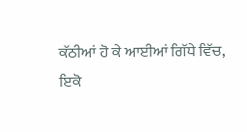ਕੱਠੀਆਂ ਹੋ ਕੇ ਆਈਆਂ ਗਿੱਧੇ ਵਿੱਚ,
ਇਕੋ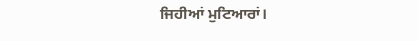ਜਿਹੀਆਂ ਮੁਟਿਆਰਾਂ।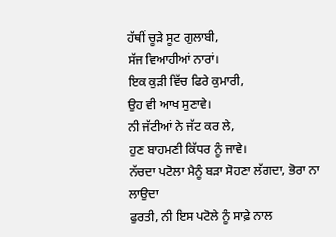ਹੱਥੀਂ ਚੂੜੇ ਸੂਟ ਗੁਲਾਬੀ,
ਸੱਜ ਵਿਆਹੀਆਂ ਨਾਰਾਂ।
ਇਕ ਕੁੜੀ ਵਿੱਚ ਫਿਰੇ ਕੁਮਾਰੀ,
ਉਹ ਵੀ ਆਖ ਸੁਣਾਵੇ।
ਨੀ ਜੱਟੀਆਂ ਨੇ ਜੱਟ ਕਰ ਲੇ,
ਹੁਣ ਬਾਹਮਣੀ ਕਿੱਧਰ ਨੂੰ ਜਾਵੇ।
ਨੱਚਦਾ ਪਟੋਲਾ ਮੈਨੂੰ ਬੜਾ ਸੋਹਣਾ ਲੱਗਦਾ, ਭੋਰਾ ਨਾ ਲਾਉਦਾ
ਫੁਰਤੀ, ਨੀ ਇਸ ਪਟੋਲੇ ਨੂੰ ਸਾਫ਼ੇ ਨਾਲ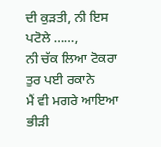ਦੀ ਕੁੜਤੀ, ਨੀ ਇਸ
ਪਟੋਲੇ ……,
ਨੀ ਚੱਕ ਲਿਆ ਟੋਕਰਾ
ਤੁਰ ਪਈ ਰਕਾਨੇ
ਮੈਂ ਵੀ ਮਗਰੇ ਆਇਆ
ਭੀੜੀ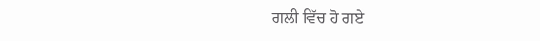ਗਲੀ ਵਿੱਚ ਹੋ ਗਏ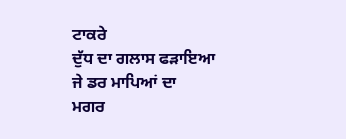ਟਾਕਰੇ
ਦੁੱਧ ਦਾ ਗਲਾਸ ਫੜਾਇਆ
ਜੇ ਡਰ ਮਾਪਿਆਂ ਦਾ
ਮਗਰ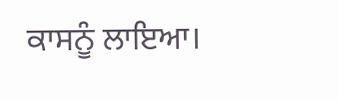ਕਾਸਨੂੰ ਲਾਇਆ।